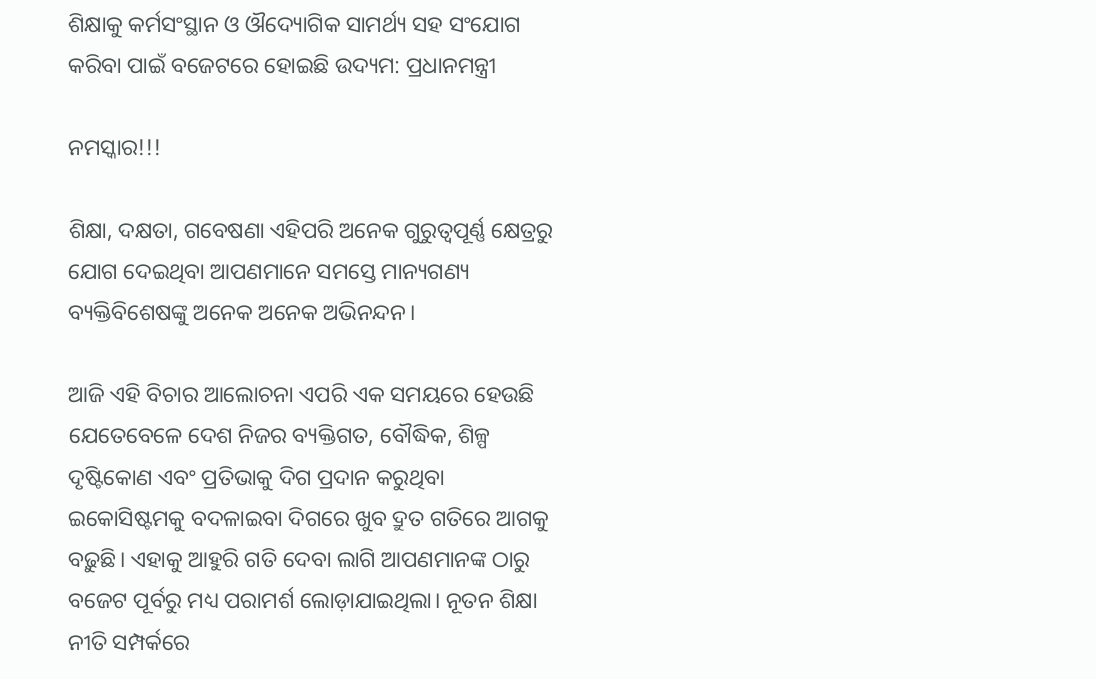ଶିକ୍ଷାକୁ କର୍ମସଂସ୍ଥାନ ଓ ଔଦ୍ୟୋଗିକ ସାମର୍ଥ୍ୟ ସହ ସଂଯୋଗ କରିବା ପାଇଁ ବଜେଟରେ ହୋଇଛି ଉଦ୍ୟମ: ପ୍ରଧାନମନ୍ତ୍ରୀ

ନମସ୍କାର!!!

ଶିକ୍ଷା, ଦକ୍ଷତା, ଗବେଷଣା ଏହିପରି ଅନେକ ଗୁରୁତ୍ୱପୂର୍ଣ୍ଣ କ୍ଷେତ୍ରରୁ ଯୋଗ ଦେଇଥିବା ଆପଣମାନେ ସମସ୍ତେ ମାନ୍ୟଗଣ୍ୟ ବ୍ୟକ୍ତିବିଶେଷଙ୍କୁ ଅନେକ ଅନେକ ଅଭିନନ୍ଦନ।

ଆଜି ଏହି ବିଚାର ଆଲୋଚନା ଏପରି ଏକ ସମୟରେ ହେଉଛି ଯେତେବେଳେ ଦେଶ ନିଜର ବ୍ୟକ୍ତିଗତ, ବୌଦ୍ଧିକ, ଶିଳ୍ପ ଦୃଷ୍ଟିକୋଣ ଏବଂ ପ୍ରତିଭାକୁ ଦିଗ ପ୍ରଦାନ କରୁଥିବା ଇକୋସିଷ୍ଟମକୁ ବଦଳାଇବା ଦିଗରେ ଖୁବ ଦ୍ରୁତ ଗତିରେ ଆଗକୁ ବଢ଼ୁଛି। ଏହାକୁ ଆହୁରି ଗତି ଦେବା ଲାଗି ଆପଣମାନଙ୍କ ଠାରୁ ବଜେଟ ପୂର୍ବରୁ ମଧ୍ୟ ପରାମର୍ଶ ଲୋଡ଼ାଯାଇଥିଲା। ନୂତନ ଶିକ୍ଷା ନୀତି ସମ୍ପର୍କରେ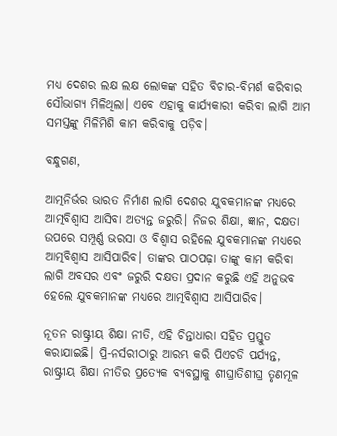ମଧ୍ୟ ଦେଶର ଲକ୍ଷ ଲକ୍ଷ ଲୋକଙ୍କ ସହିତ ବିଚାର-ବିମର୍ଶ କରିବାର ସୌଭାଗ୍ୟ ମିଳିଥିଲା। ଏବେ ଏହାକୁ କାର୍ଯ୍ୟକାରୀ କରିବା ଲାଗି ଆମ ସମସ୍ତଙ୍କୁ ମିଳିମିଶି କାମ କରିବାକୁ ପଡ଼ିବ।

ବନ୍ଧୁଗଣ,

ଆତ୍ମନିର୍ଭର ଭାରତ ନିର୍ମାଣ ଲାଗି ଦେଶର ଯୁବକମାନଙ୍କ ମଧ୍ୟରେ ଆତ୍ମବିଶ୍ୱାସ ଆସିବା ଅତ୍ୟନ୍ତ ଜରୁରି। ନିଜର ଶିକ୍ଷା, ଜ୍ଞାନ, ଦକ୍ଷତା ଉପରେ ସମ୍ପୂର୍ଣ୍ଣ ଭରସା ଓ ବିଶ୍ୱାସ ରହିଲେ ଯୁବକମାନଙ୍କ ମଧ୍ୟରେ ଆତ୍ମବିଶ୍ୱାସ ଆସିପାରିବ। ତାଙ୍କର ପାଠପଢ଼ା ତାଙ୍କୁ କାମ କରିବା ଲାଗି ଅବସର ଏବଂ ଜରୁରି ଦକ୍ଷତା ପ୍ରଦାନ କରୁଛି ଏହି ଅନୁଭବ ହେଲେ ଯୁବକମାନଙ୍କ ମଧ୍ୟରେ ଆତ୍ମବିଶ୍ୱାସ ଆସିପାରିବ।

ନୂତନ ରାଷ୍ଟ୍ରୀୟ ଶିକ୍ଷା ନୀତି, ଏହି ଚିନ୍ତାଧାରା ସହିତ ପ୍ରସ୍ତୁତ କରାଯାଇଛି। ପ୍ରି-ନର୍ସରୀଠାରୁ ଆରମ୍ଭ କରି ପିଏଚଡି ପର୍ଯ୍ୟନ୍ତ, ରାଷ୍ଟ୍ରୀୟ ଶିକ୍ଷା ନୀତିର ପ୍ରତ୍ୟେକ ବ୍ୟବସ୍ଥାକୁ ଶୀଘ୍ରାତିଶୀଘ୍ର ତୃଣମୂଳ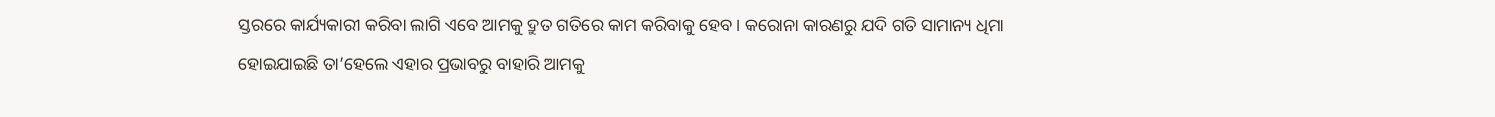ସ୍ତରରେ କାର୍ଯ୍ୟକାରୀ କରିବା ଲାଗି ଏବେ ଆମକୁ ଦ୍ରୁତ ଗତିରେ କାମ କରିବାକୁ ହେବ। କରୋନା କାରଣରୁ ଯଦି ଗତି ସାମାନ୍ୟ ଧିମା ହୋଇଯାଇଛି ତା’ହେଲେ ଏହାର ପ୍ରଭାବରୁ ବାହାରି ଆମକୁ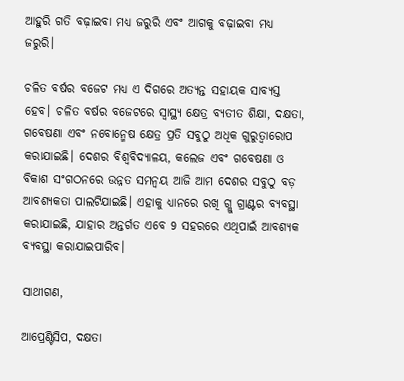ଆହୁରି ଗତି ବଢ଼ାଇବା ମଧ୍ୟ ଜରୁରି ଏବଂ ଆଗକୁ ବଢ଼ାଇବା ମଧ୍ୟ ଜରୁରି।

ଚଳିତ ବର୍ଷର ବଜେଟ ମଧ୍ୟ ଏ ଦିଗରେ ଅତ୍ୟନ୍ତ ସହାୟକ ସାବ୍ୟସ୍ତ ହେବ। ଚଳିତ ବର୍ଷର ବଜେଟରେ ସ୍ୱାସ୍ଥ୍ୟ କ୍ଷେତ୍ର ବ୍ୟତୀତ ଶିକ୍ଷା, ଦକ୍ଷତା, ଗବେଷଣା ଏବଂ ନବୋନ୍ମେଷ କ୍ଷେତ୍ର ପ୍ରତି ସବୁଠୁ ଅଧିକ ଗୁରୁତ୍ୱାରୋପ କରାଯାଇଛି। ଦେଶର ବିଶ୍ବବିଦ୍ୟାଳୟ, କଲେଜ ଏବଂ ଗବେଷଣା ଓ ବିକାଶ ସଂଗଠନରେ ଉନ୍ନତ ସମନ୍ବୟ ଆଜି ଆମ ଦେଶର ସବୁଠୁ ବଡ଼ ଆବଶ୍ୟକତା ପାଲଟିଯାଇଛି। ଏହାକୁ ଧ୍ୟାନରେ ରଖି ଗ୍ଲୁ ଗ୍ରାଣ୍ଟର ବ୍ୟବସ୍ଥା କରାଯାଇଛି, ଯାହାର ଅନ୍ତର୍ଗତ ଏବେ 9 ସହରରେ ଏଥିପାଇଁ ଆବଶ୍ୟକ ବ୍ୟବସ୍ଥା କରାଯାଇପାରିବ।

ସାଥୀଗଣ,

ଆପ୍ରେଣ୍ଟିସିପ, ଦକ୍ଷତା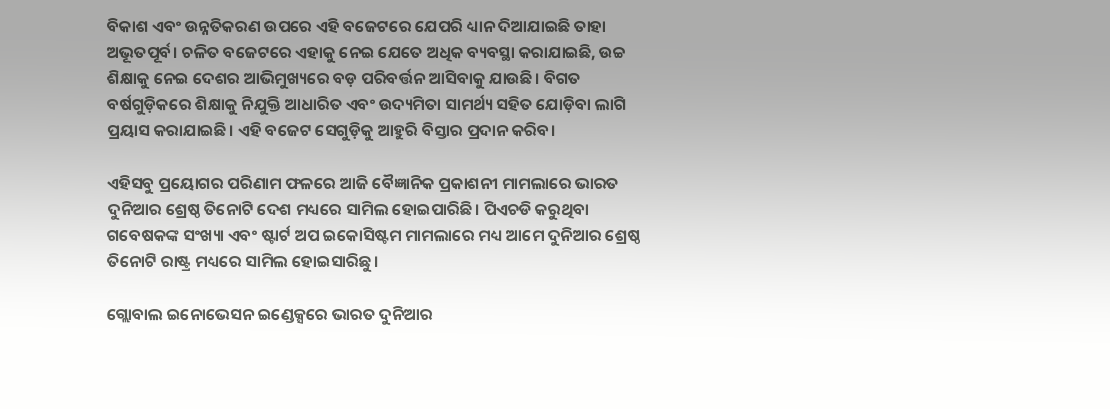ବିକାଶ ଏବଂ ଉନ୍ନତିକରଣ ଉପରେ ଏହି ବଜେଟରେ ଯେପରି ଧ୍ୟାନ ଦିଆଯାଇଛି ତାହା ଅଭୂତପୂର୍ବ। ଚଳିତ ବଜେଟରେ ଏହାକୁ ନେଇ ଯେତେ ଅଧିକ ବ୍ୟବସ୍ଥା କରାଯାଇଛି, ଉଚ୍ଚ ଶିକ୍ଷାକୁ ନେଇ ଦେଶର ଆଭିମୁଖ୍ୟରେ ବଡ଼ ପରିବର୍ତ୍ତନ ଆସିବାକୁ ଯାଉଛି। ବିଗତ ବର୍ଷଗୁଡ଼ିକରେ ଶିକ୍ଷାକୁ ନିଯୁକ୍ତି ଆଧାରିତ ଏବଂ ଉଦ୍ୟମିତା ସାମର୍ଥ୍ୟ ସହିତ ଯୋଡ଼ିବା ଲାଗି ପ୍ରୟାସ କରାଯାଇଛି। ଏହି ବଜେଟ ସେଗୁଡ଼ିକୁ ଆହୁରି ବିସ୍ତାର ପ୍ରଦାନ କରିବ।

ଏହିସବୁ ପ୍ରୟୋଗର ପରିଣାମ ଫଳରେ ଆଜି ବୈଜ୍ଞାନିକ ପ୍ରକାଶନୀ ମାମଲାରେ ଭାରତ ଦୁନିଆର ଶ୍ରେଷ୍ଠ ତିନୋଟି ଦେଶ ମଧ୍ୟରେ ସାମିଲ ହୋଇପାରିଛି। ପିଏଚଡି କରୁଥିବା ଗବେଷକଙ୍କ ସଂଖ୍ୟା ଏବଂ ଷ୍ଟାର୍ଟ ଅପ ଇକୋସିଷ୍ଟମ ମାମଲାରେ ମଧ୍ୟ ଆମେ ଦୁନିଆର ଶ୍ରେଷ୍ଠ ତିନୋଟି ରାଷ୍ଟ୍ର ମଧ୍ୟରେ ସାମିଲ ହୋଇସାରିଛୁ।

ଗ୍ଲୋବାଲ ଇନୋଭେସନ ଇଣ୍ଡେକ୍ସରେ ଭାରତ ଦୁନିଆର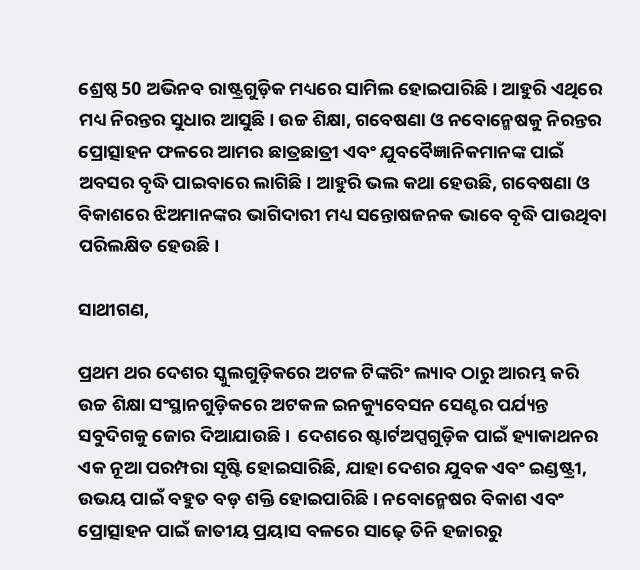ଶ୍ରେଷ୍ଠ 50 ଅଭିନବ ରାଷ୍ଟ୍ରଗୁଡ଼ିକ ମଧ୍ୟରେ ସାମିଲ ହୋଇପାରିଛି। ଆହୁରି ଏଥିରେ ମଧ୍ୟ ନିରନ୍ତର ସୁଧାର ଆସୁଛି। ଉଚ୍ଚ ଶିକ୍ଷା, ଗବେଷଣା ଓ ନବୋନ୍ମେଷକୁ ନିରନ୍ତର ପ୍ରୋତ୍ସାହନ ଫଳରେ ଆମର ଛାତ୍ରଛାତ୍ରୀ ଏବଂ ଯୁବବୈଜ୍ଞାନିକମାନଙ୍କ ପାଇଁ ଅବସର ବୃଦ୍ଧି ପାଇବାରେ ଲାଗିଛି। ଆହୁରି ଭଲ କଥା ହେଉଛି, ଗବେଷଣା ଓ ବିକାଶରେ ଝିଅମାନଙ୍କର ଭାଗିଦାରୀ ମଧ୍ୟ ସନ୍ତୋଷଜନକ ଭାବେ ବୃଦ୍ଧି ପାଉଥିବା ପରିଲକ୍ଷିତ ହେଉଛି।

ସାଥୀଗଣ,

ପ୍ରଥମ ଥର ଦେଶର ସ୍କୁଲଗୁଡ଼ିକରେ ଅଟଳ ଟିଙ୍କରିଂ ଲ୍ୟାବ ଠାରୁ ଆରମ୍ଭ କରି ଉଚ୍ଚ ଶିକ୍ଷା ସଂସ୍ଥାନଗୁଡ଼ିକରେ ଅଟକଳ ଇନକ୍ୟୁବେସନ ସେଣ୍ଟର ପର୍ଯ୍ୟନ୍ତ ସବୁଦିଗକୁ ଜୋର ଦିଆଯାଉଛି।  ଦେଶରେ ଷ୍ଟାର୍ଟଅପ୍ସଗୁଡ଼ିକ ପାଇଁ ହ୍ୟାକାଥନର ଏକ ନୂଆ ପରମ୍ପରା ସୃଷ୍ଟି ହୋଇସାରିଛି, ଯାହା ଦେଶର ଯୁବକ ଏବଂ ଇଣ୍ଡଷ୍ଟ୍ରୀ, ଉଭୟ ପାଇଁ ବହୁତ ବଡ଼ ଶକ୍ତି ହୋଇପାରିଛି। ନବୋନ୍ମେଷର ବିକାଶ ଏବଂ ପ୍ରୋତ୍ସାହନ ପାଇଁ ଜାତୀୟ ପ୍ରୟାସ ବଳରେ ସାଢ଼େ ତିନି ହଜାରରୁ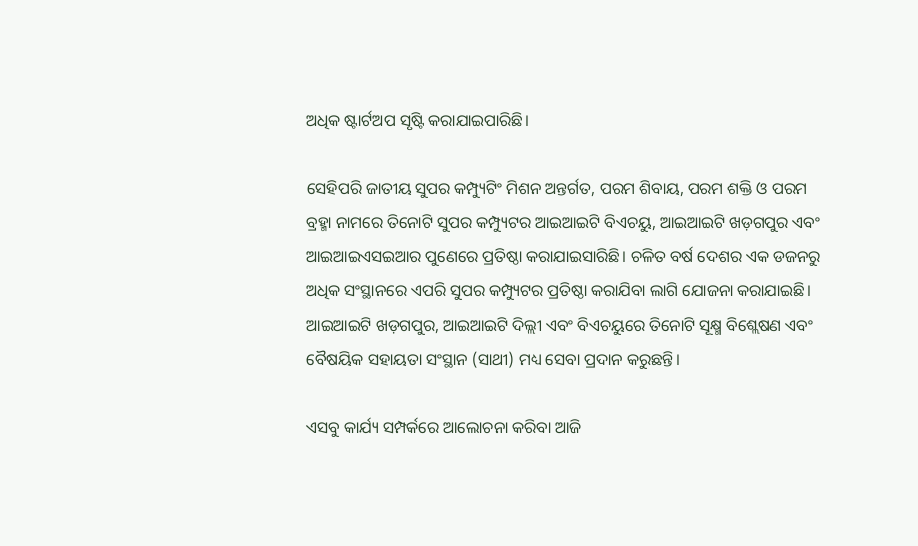ଅଧିକ ଷ୍ଟାର୍ଟଅପ ସୃଷ୍ଟି କରାଯାଇପାରିଛି।

ସେହିପରି ଜାତୀୟ ସୁପର କମ୍ପ୍ୟୁଟିଂ ମିଶନ ଅନ୍ତର୍ଗତ, ପରମ ଶିବାୟ, ପରମ ଶକ୍ତି ଓ ପରମ ବ୍ରହ୍ମା ନାମରେ ତିନୋଟି ସୁପର କମ୍ପ୍ୟୁଟର ଆଇଆଇଟି ବିଏଚୟୁ, ଆଇଆଇଟି ଖଡ଼ଗପୁର ଏବଂ ଆଇଆଇଏସଇଆର ପୁଣେରେ ପ୍ରତିଷ୍ଠା କରାଯାଇସାରିଛି। ଚଳିତ ବର୍ଷ ଦେଶର ଏକ ଡଜନରୁ ଅଧିକ ସଂସ୍ଥାନରେ ଏପରି ସୁପର କମ୍ପ୍ୟୁଟର ପ୍ରତିଷ୍ଠା କରାଯିବା ଲାଗି ଯୋଜନା କରାଯାଇଛି। ଆଇଆଇଟି ଖଡ଼ଗପୁର, ଆଇଆଇଟି ଦିଲ୍ଲୀ ଏବଂ ବିଏଚୟୁରେ ତିନୋଟି ସୂକ୍ଷ୍ମ ବିଶ୍ଲେଷଣ ଏବଂ ବୈଷୟିକ ସହାୟତା ସଂସ୍ଥାନ (ସାଥୀ) ମଧ୍ୟ ସେବା ପ୍ରଦାନ କରୁଛନ୍ତି।

ଏସବୁ କାର୍ଯ୍ୟ ସମ୍ପର୍କରେ ଆଲୋଚନା କରିବା ଆଜି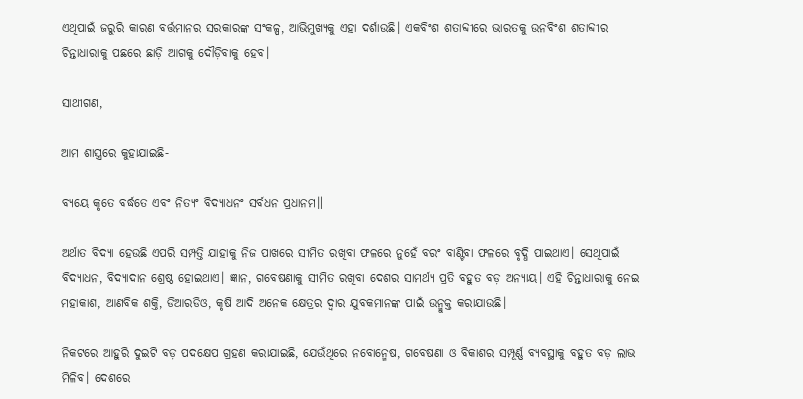ଏଥିପାଇଁ ଜରୁରି କାରଣ ବର୍ତ୍ତମାନର ସରକାରଙ୍କ ସଂକଳ୍ପ, ଆଭିମୁଖ୍ୟକୁ ଏହା ଦର୍ଶାଉଛି। ଏକବିଂଶ ଶତାବ୍ଦୀରେ ଭାରତକୁ ଉନବିଂଶ ଶତାବ୍ଦୀର ଚିନ୍ତାଧାରାକୁ ପଛରେ ଛାଡ଼ି ଆଗକୁ ଦୌଡ଼ିବାକୁ ହେବ।

ସାଥୀଗଣ,

ଆମ ଶାସ୍ତ୍ରରେ କୁହାଯାଇଛି-

ବ୍ୟୟେ କୃତେ ବର୍ଦ୍ଧତେ ଏବଂ ନିତ୍ୟଂ ବିଦ୍ୟାଧନଂ ସର୍ବଧନ ପ୍ରଧାନମ॥

ଅର୍ଥାତ ବିଦ୍ୟା ହେଉଛି ଏପରି ସମ୍ପତ୍ତି ଯାହାକୁ ନିଜ ପାଖରେ ସୀମିତ ରଖିବା ଫଳରେ ନୁହେଁ ବରଂ ବାଣ୍ଟିବା ଫଳରେ ବୃଦ୍ଧି ପାଇଥାଏ। ସେଥିପାଇଁ ବିଦ୍ୟାଧନ, ବିଦ୍ୟାଦାନ ଶ୍ରେଷ୍ଠ ହୋଇଥାଏ। ଜ୍ଞାନ, ଗବେଷଣାକୁ ସୀମିତ ରଖିବା ଦେଶର ସାମର୍ଥ୍ୟ ପ୍ରତି ବହୁତ ବଡ଼ ଅନ୍ୟାୟ। ଏହି ଚିନ୍ତାଧାରାକୁ ନେଇ ମହାକାଶ, ଆଣବିକ ଶକ୍ତି, ଡିଆରଡିଓ, କୃଷି ଆଦି ଅନେକ କ୍ଷେତ୍ରର ଦ୍ୱାର ଯୁବକମାନଙ୍କ ପାଇଁ ଉନ୍ମୁକ୍ତ କରାଯାଉଛି।

ନିକଟରେ ଆହୁରି ଦୁଇଟି ବଡ଼ ପଦକ୍ଷେପ ଗ୍ରହଣ କରାଯାଇଛି, ଯେଉଁଥିରେ ନବୋନ୍ମେଷ, ଗବେଷଣା ଓ ବିକାଶର ସମ୍ପୂର୍ଣ୍ଣ ବ୍ୟବସ୍ଥାକୁ ବହୁତ ବଡ଼ ଲାଭ ମିଳିବ। ଦେଶରେ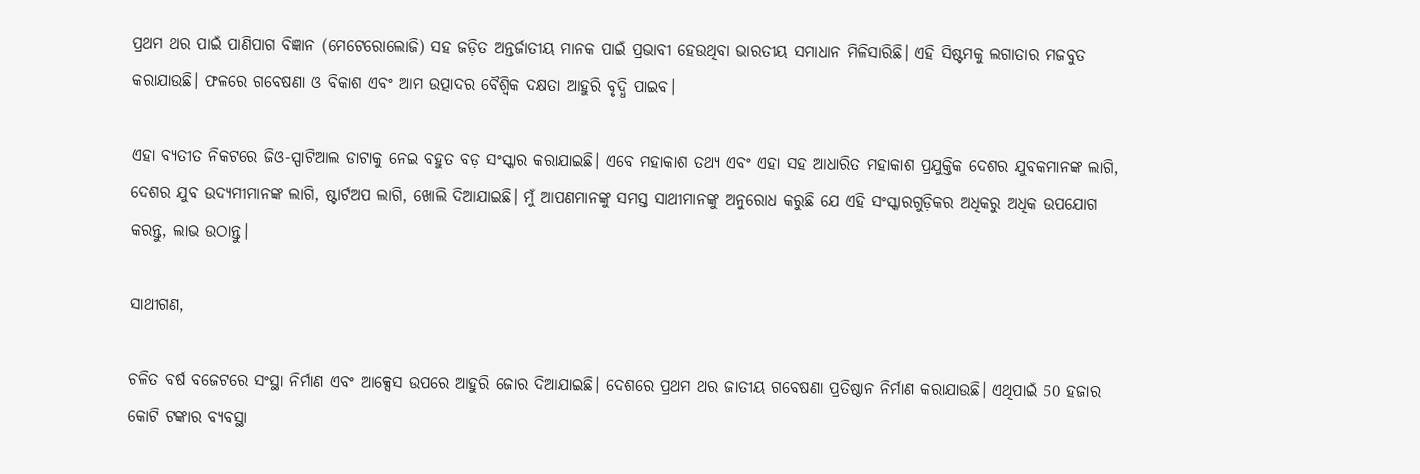ପ୍ରଥମ ଥର ପାଇଁ ପାଣିପାଗ ବିଜ୍ଞାନ (ମେଟେରୋଲୋଜି) ସହ ଜଡ଼ିତ ଅନ୍ତର୍ଜାତୀୟ ମାନକ ପାଇଁ ପ୍ରଭାବୀ ହେଉଥିବା ଭାରତୀୟ ସମାଧାନ ମିଳିସାରିଛି। ଏହି ସିଷ୍ଟମକୁ ଲଗାତାର ମଜବୁତ କରାଯାଉଛି। ଫଳରେ ଗବେଷଣା ଓ ବିକାଶ ଏବଂ ଆମ ଉତ୍ପାଦର ବୈଶ୍ବିକ ଦକ୍ଷତା ଆହୁରି ବୃଦ୍ଧି ପାଇବ।

ଏହା ବ୍ୟତୀତ ନିକଟରେ ଜିଓ-ସ୍ପାଟିଆଲ ଡାଟାକୁ ନେଇ ବହୁତ ବଡ଼ ସଂସ୍କାର କରାଯାଇଛି। ଏବେ ମହାକାଶ ତଥ୍ୟ ଏବଂ ଏହା ସହ ଆଧାରିତ ମହାକାଶ ପ୍ରଯୁକ୍ତିକ ଦେଶର ଯୁବକମାନଙ୍କ ଲାଗି, ଦେଶର ଯୁବ ଉଦ୍ୟମୀମାନଙ୍କ ଲାଗି, ଷ୍ଟାର୍ଟଅପ ଲାଗି, ଖୋଲି ଦିଆଯାଇଛି। ମୁଁ ଆପଣମାନଙ୍କୁ ସମସ୍ତ ସାଥୀମାନଙ୍କୁ ଅନୁରୋଧ କରୁଛି ଯେ ଏହି ସଂସ୍କାରଗୁଡ଼ିକର ଅଧିକରୁ ଅଧିକ ଉପଯୋଗ କରନ୍ତୁ, ଲାଭ ଉଠାନ୍ତୁ।

ସାଥୀଗଣ,

ଚଳିତ ବର୍ଷ ବଜେଟରେ ସଂସ୍ଥା ନିର୍ମାଣ ଏବଂ ଆକ୍ସେସ ଉପରେ ଆହୁରି ଜୋର ଦିଆଯାଇଛି। ଦେଶରେ ପ୍ରଥମ ଥର ଜାତୀୟ ଗବେଷଣା ପ୍ରତିଷ୍ଠାନ ନିର୍ମାଣ କରାଯାଉଛି। ଏଥିପାଇଁ 50 ହଜାର କୋଟି ଟଙ୍କାର ବ୍ୟବସ୍ଥା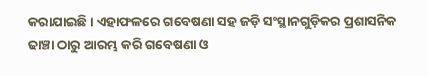କରାଯାଇଛି। ଏହାଫଳରେ ଗବେଷଣା ସହ ଜଡ଼ି ସଂସ୍ଥାନଗୁଡ଼ିକର ପ୍ରଶାସନିକ ଢାଞ୍ଚା ଠାରୁ ଆରମ୍ଭ କରି ଗବେଷଣା ଓ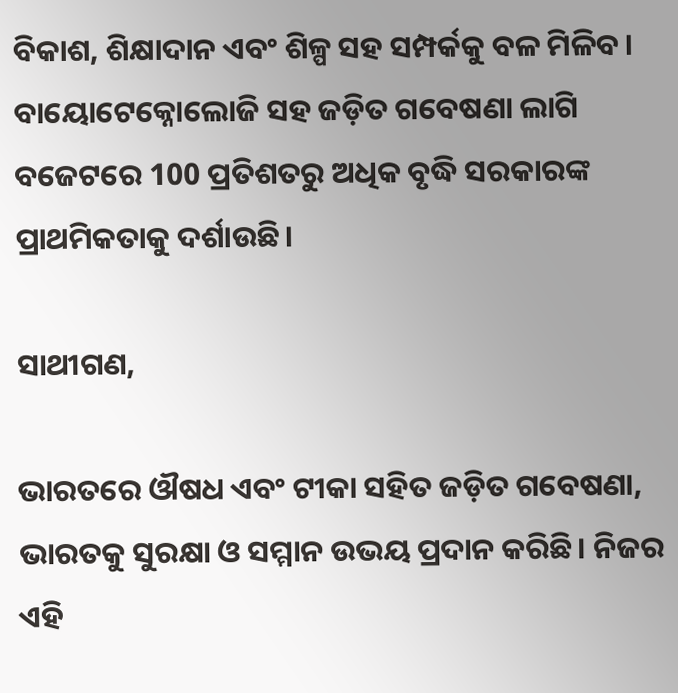ବିକାଶ, ଶିକ୍ଷାଦାନ ଏବଂ ଶିଳ୍ପ ସହ ସମ୍ପର୍କକୁ ବଳ ମିଳିବ। ବାୟୋଟେକ୍ନୋଲୋଜି ସହ ଜଡ଼ିତ ଗବେଷଣା ଲାଗି ବଜେଟରେ 100 ପ୍ରତିଶତରୁ ଅଧିକ ବୃଦ୍ଧି ସରକାରଙ୍କ ପ୍ରାଥମିକତାକୁ ଦର୍ଶାଉଛି।

ସାଥୀଗଣ,

ଭାରତରେ ଔଷଧ ଏବଂ ଟୀକା ସହିତ ଜଡ଼ିତ ଗବେଷଣା, ଭାରତକୁ ସୁରକ୍ଷା ଓ ସମ୍ମାନ ଉଭୟ ପ୍ରଦାନ କରିଛି। ନିଜର ଏହି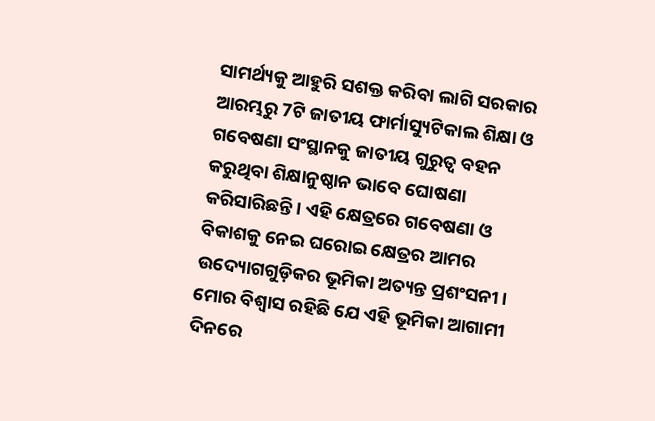ସାମର୍ଥ୍ୟକୁ ଆହୁରି ସଶକ୍ତ କରିବା ଲାଗି ସରକାର ଆରମ୍ଭରୁ 7ଟି ଜାତୀୟ ଫାର୍ମାସ୍ୟୁଟିକାଲ ଶିକ୍ଷା ଓ ଗବେଷଣା ସଂସ୍ଥାନକୁ ଜାତୀୟ ଗୁରୁତ୍ୱ ବହନ କରୁଥିବା ଶିକ୍ଷାନୁଷ୍ଠାନ ଭାବେ ଘୋଷଣା କରିସାରିଛନ୍ତି। ଏହି କ୍ଷେତ୍ରରେ ଗବେଷଣା ଓ ବିକାଶକୁ ନେଇ ଘରୋଇ କ୍ଷେତ୍ରର ଆମର ଉଦ୍ୟୋଗଗୁଡ଼ିକର ଭୂମିକା ଅତ୍ୟନ୍ତ ପ୍ରଶଂସନୀ। ମୋର ବିଶ୍ୱାସ ରହିଛି ଯେ ଏହି ଭୂମିକା ଆଗାମୀ ଦିନରେ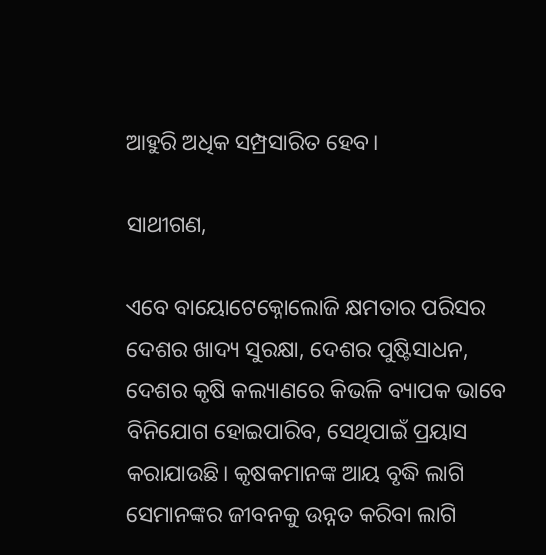ଆହୁରି ଅଧିକ ସମ୍ପ୍ରସାରିତ ହେବ।

ସାଥୀଗଣ,

ଏବେ ବାୟୋଟେକ୍ନୋଲୋଜି କ୍ଷମତାର ପରିସର ଦେଶର ଖାଦ୍ୟ ସୁରକ୍ଷା, ଦେଶର ପୁଷ୍ଟିସାଧନ, ଦେଶର କୃଷି କଲ୍ୟାଣରେ କିଭଳି ବ୍ୟାପକ ଭାବେ ବିନିଯୋଗ ହୋଇପାରିବ, ସେଥିପାଇଁ ପ୍ରୟାସ କରାଯାଉଛି। କୃଷକମାନଙ୍କ ଆୟ ବୃଦ୍ଧି ଲାଗି ସେମାନଙ୍କର ଜୀବନକୁ ଉନ୍ନତ କରିବା ଲାଗି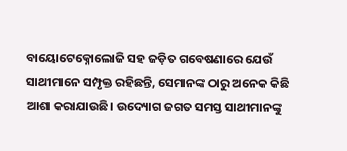ବାୟୋଟେକ୍ନୋଲୋଜି ସହ ଜଡ଼ିତ ଗବେଷଣାରେ ଯେଉଁ ସାଥୀମାନେ ସମ୍ପୃକ୍ତ ରହିଛନ୍ତି, ସେମାନଙ୍କ ଠାରୁ ଅନେକ କିଛି ଆଶା କରାଯାଉଛି। ଉଦ୍ୟୋଗ ଜଗତ ସମସ୍ତ ସାଥୀମାନଙ୍କୁ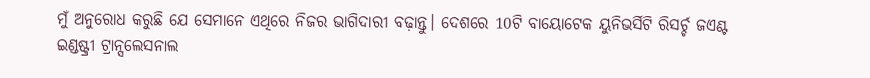ମୁଁ ଅନୁରୋଧ କରୁଛି ଯେ ସେମାନେ ଏଥିରେ ନିଜର ଭାଗିଦାରୀ ବଢ଼ାନ୍ତୁ। ଦେଶରେ 10ଟି ବାୟୋଟେକ ୟୁନିଭର୍ସିଟି ରିସର୍ଚ୍ଚ ଜଏଣ୍ଟ ଇଣ୍ଡଷ୍ଟ୍ରୀ ଟ୍ରାନ୍ସଲେସନାଲ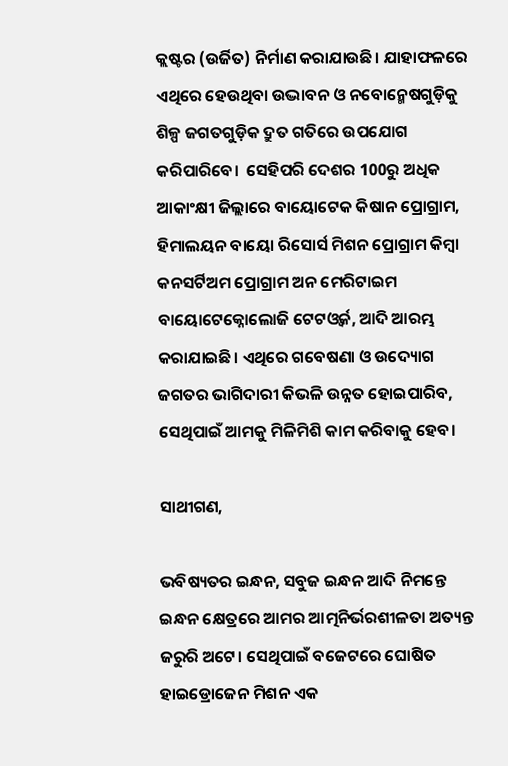କ୍ଲଷ୍ଟର (ଉର୍ଜିତ) ନିର୍ମାଣ କରାଯାଉଛି। ଯାହାଫଳରେ ଏଥିରେ ହେଉଥିବା ଉଦ୍ଭାବନ ଓ ନବୋନ୍ମେଷଗୁଡ଼ିକୁ ଶିଳ୍ପ ଜଗତଗୁଡ଼ିକ ଦ୍ରୁତ ଗତିରେ ଉପଯୋଗ କରିପାରିବେ।  ସେହିପରି ଦେଶର 100ରୁ ଅଧିକ ଆକାଂକ୍ଷୀ ଜିଲ୍ଲାରେ ବାୟୋଟେକ କିଷାନ ପ୍ରୋଗ୍ରାମ, ହିମାଲୟନ ବାୟୋ ରିସୋର୍ସ ମିଶନ ପ୍ରୋଗ୍ରାମ କିମ୍ବା କନସର୍ଟିଅମ ପ୍ରୋଗ୍ରାମ ଅନ ମେରିଟାଇମ ବାୟୋଟେକ୍ନୋଲୋଜି ଟେଟଓ୍ବର୍କ, ଆଦି ଆରମ୍ଭ କରାଯାଇଛି। ଏଥିରେ ଗବେଷଣା ଓ ଉଦ୍ୟୋଗ ଜଗତର ଭାଗିଦାରୀ କିଭଳି ଉନ୍ନତ ହୋଇପାରିବ, ସେଥିପାଇଁ ଆମକୁ ମିଳିମିଶି କାମ କରିବାକୁ ହେବ।

ସାଥୀଗଣ,

ଭବିଷ୍ୟତର ଇନ୍ଧନ, ସବୁଜ ଇନ୍ଧନ ଆଦି ନିମନ୍ତେ ଇନ୍ଧନ କ୍ଷେତ୍ରରେ ଆମର ଆତ୍ମନିର୍ଭରଶୀଳତା ଅତ୍ୟନ୍ତ ଜରୁରି ଅଟେ। ସେଥିପାଇଁ ବଜେଟରେ ଘୋଷିତ ହାଇଡ୍ରୋଜେନ ମିଶନ ଏକ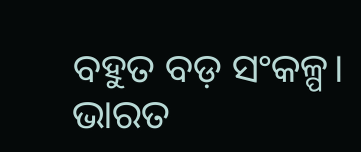ବହୁତ ବଡ଼ ସଂକଳ୍ପ। ଭାରତ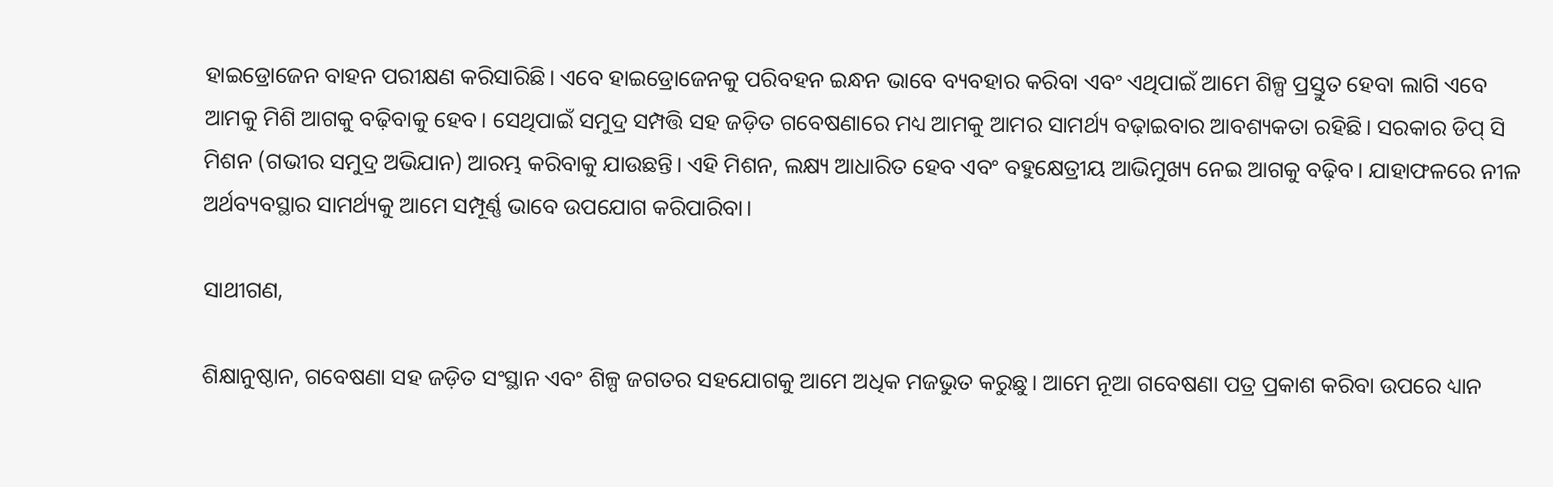ହାଇଡ୍ରୋଜେନ ବାହନ ପରୀକ୍ଷଣ କରିସାରିଛି। ଏବେ ହାଇଡ୍ରୋଜେନକୁ ପରିବହନ ଇନ୍ଧନ ଭାବେ ବ୍ୟବହାର କରିବା ଏବଂ ଏଥିପାଇଁ ଆମେ ଶିଳ୍ପ ପ୍ରସ୍ତୁତ ହେବା ଲାଗି ଏବେ ଆମକୁ ମିଶି ଆଗକୁ ବଢ଼ିବାକୁ ହେବ। ସେଥିପାଇଁ ସମୁଦ୍ର ସମ୍ପତ୍ତି ସହ ଜଡ଼ିତ ଗବେଷଣାରେ ମଧ୍ୟ ଆମକୁ ଆମର ସାମର୍ଥ୍ୟ ବଢ଼ାଇବାର ଆବଶ୍ୟକତା ରହିଛି। ସରକାର ଡିପ୍ ସି ମିଶନ (ଗଭୀର ସମୁଦ୍ର ଅଭିଯାନ) ଆରମ୍ଭ କରିବାକୁ ଯାଉଛନ୍ତି। ଏହି ମିଶନ, ଲକ୍ଷ୍ୟ ଆଧାରିତ ହେବ ଏବଂ ବହୁକ୍ଷେତ୍ରୀୟ ଆଭିମୁଖ୍ୟ ନେଇ ଆଗକୁ ବଢ଼ିବ। ଯାହାଫଳରେ ନୀଳ ଅର୍ଥବ୍ୟବସ୍ଥାର ସାମର୍ଥ୍ୟକୁ ଆମେ ସମ୍ପୂର୍ଣ୍ଣ ଭାବେ ଉପଯୋଗ କରିପାରିବା।

ସାଥୀଗଣ,

ଶିକ୍ଷାନୁଷ୍ଠାନ, ଗବେଷଣା ସହ ଜଡ଼ିତ ସଂସ୍ଥାନ ଏବଂ ଶିଳ୍ପ ଜଗତର ସହଯୋଗକୁ ଆମେ ଅଧିକ ମଜଭୁତ କରୁଛୁ। ଆମେ ନୂଆ ଗବେଷଣା ପତ୍ର ପ୍ରକାଶ କରିବା ଉପରେ ଧ୍ୟାନ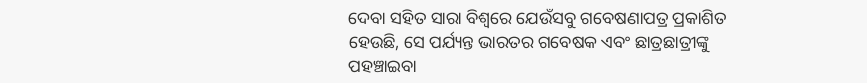ଦେବା ସହିତ ସାରା ବିଶ୍ୱରେ ଯେଉଁସବୁ ଗବେଷଣାପତ୍ର ପ୍ରକାଶିତ ହେଉଛି, ସେ ପର୍ଯ୍ୟନ୍ତ ଭାରତର ଗବେଷକ ଏବଂ ଛାତ୍ରଛାତ୍ରୀଙ୍କୁ ପହଞ୍ଚାଇବା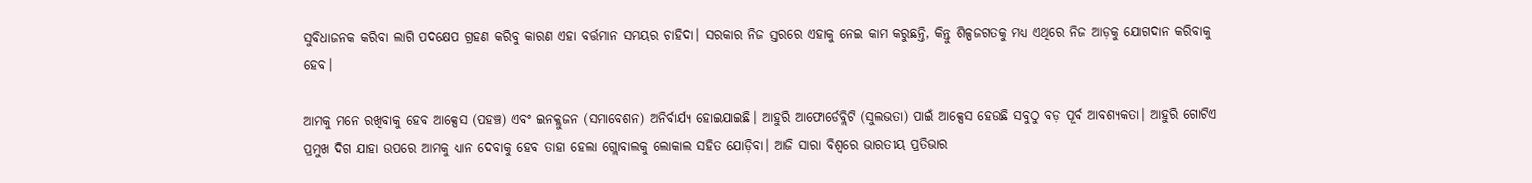ସୁବିଧାଜନକ କରିବା ଲାଗି ପଦକ୍ଷେପ ଗ୍ରହଣ କରିବୁ କାରଣ ଏହା ବର୍ତ୍ତମାନ ସମୟର ଚାହିଦା। ସରକାର ନିଜ ସ୍ତରରେ ଏହାକୁ ନେଇ କାମ କରୁଛନ୍ତି, କିନ୍ତୁ ଶିଳ୍ପଜଗତକୁ ମଧ୍ୟ ଏଥିରେ ନିଜ ଆଡ଼କୁ ଯୋଗଦାନ କରିବାକୁ ହେବ।

ଆମକୁ ମନେ ରଖିବାକୁ ହେବ ଆକ୍ସେସ (ପହଞ୍ଚ) ଏବଂ ଇନକ୍ଲୁଜନ (ସମାବେଶନ) ଅନିର୍ବାର୍ଯ୍ୟ ହୋଇଯାଇଛି। ଆହୁରି ଆଫୋର୍ଡେବ୍ଲିଟି (ସୁଲଭତା) ପାଇଁ ଆକ୍ସେସ ହେଉଛି ସବୁଠୁ ବଡ଼ ପୂର୍ବ ଆବଶ୍ୟକତା। ଆହୁରି ଗୋଟିଏ ପ୍ରମୁଖ ଦିଗ ଯାହା ଉପରେ ଆମକୁ ଧ୍ୟାନ ଦେବାକୁ ହେବ ତାହା ହେଲା ଗ୍ଲୋବାଲକୁ ଲୋକାଲ ସହିତ ଯୋଡ଼ିବା। ଆଜି ସାରା ବିଶ୍ୱରେ ଭାରତୀୟ ପ୍ରତିଭାର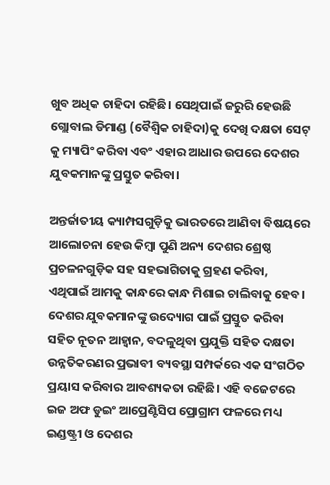ଖୁବ ଅଧିକ ଚାହିଦା ରହିଛି। ସେଥିପାଇଁ ଜରୁରି ହେଉଛି ଗ୍ଲୋବାଲ ଡିମାଣ୍ଡ (ବୈଶ୍ୱିକ ଚାହିଦା)କୁ ଦେଖି ଦକ୍ଷତା ସେଟ୍ କୁ ମ୍ୟାପିଂ କରିବା ଏବଂ ଏହାର ଆଧାର ଉପରେ ଦେଶର ଯୁବକମାନଙ୍କୁ ପ୍ରସ୍ତୁତ କରିବା।

ଅନ୍ତର୍ଜାତୀୟ କ୍ୟାମ୍ପସଗୁଡ଼ିକୁ ଭାରତରେ ଆଣିବା ବିଷୟରେ ଆଲୋଚନା ହେଉ କିମ୍ବା ପୁଣି ଅନ୍ୟ ଦେଶର ଶ୍ରେଷ୍ଠ ପ୍ରଚଳନଗୁଡ଼ିକ ସହ ସହଭାଗିତାକୁ ଗ୍ରହଣ କରିବା, ଏଥିପାଇଁ ଆମକୁ କାନ୍ଧରେ କାନ୍ଧ ମିଶାଇ ଚାଲିବାକୁ ହେବ। ଦେଶର ଯୁବକମାନଙ୍କୁ ଉଦ୍ୟୋଗ ପାଇଁ ପ୍ରସ୍ତୁତ କରିବା ସହିତ ନୂତନ ଆହ୍ବାନ, ବଦଳୁଥିବା ପ୍ରଯୁକ୍ତି ସହିତ ଦକ୍ଷତା ଉନ୍ନତିକରଣର ପ୍ରଭାବୀ ବ୍ୟବସ୍ଥା ସମ୍ପର୍କରେ ଏକ ସଂଗଠିତ ପ୍ରୟାସ କରିବାର ଆବଶ୍ୟକତା ରହିଛି। ଏହି ବଜେଟରେ  ଇଜ ଅଫ ଡୁଇଂ ଆପ୍ରେଣ୍ଟିସିପ ପ୍ରୋଗ୍ରାମ ଫଳରେ ମଧ୍ୟ ଇଣ୍ଡଷ୍ଟ୍ରୀ ଓ ଦେଶର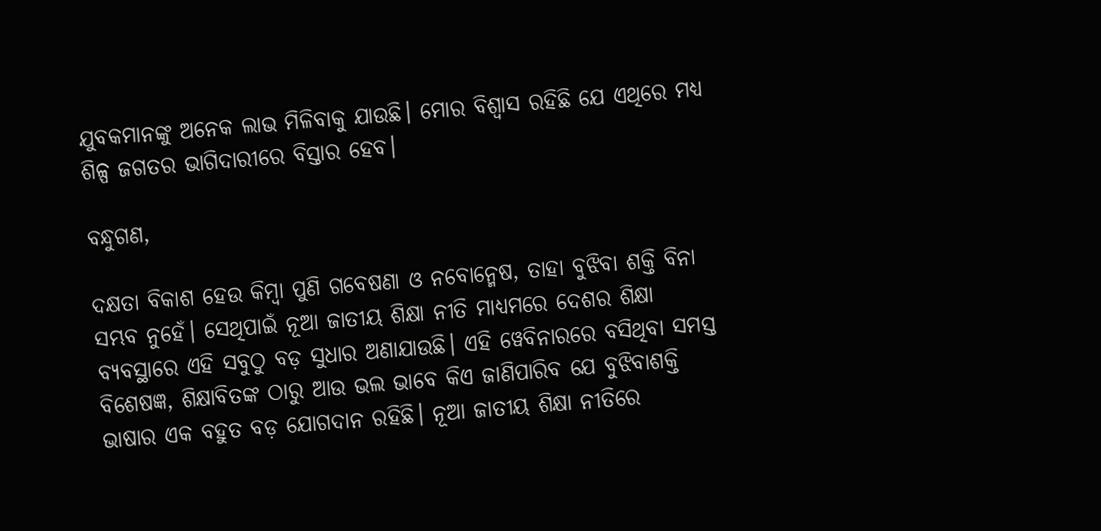ଯୁବକମାନଙ୍କୁ ଅନେକ ଲାଭ ମିଳିବାକୁ ଯାଉଛି। ମୋର ବିଶ୍ୱାସ ରହିଛି ଯେ ଏଥିରେ ମଧ୍ୟ ଶିଳ୍ପ ଜଗତର ଭାଗିଦାରୀରେ ବିସ୍ତାର ହେବ।

ବନ୍ଧୁଗଣ,

ଦକ୍ଷତା ବିକାଶ ହେଉ କିମ୍ବା ପୁଣି ଗବେଷଣା ଓ ନବୋନ୍ମେଷ, ତାହା ବୁଝିବା ଶକ୍ତି ବିନା ସମ୍ଭବ ନୁହେଁ। ସେଥିପାଇଁ ନୂଆ ଜାତୀୟ ଶିକ୍ଷା ନୀତି ମାଧ୍ୟମରେ ଦେଶର ଶିକ୍ଷା ବ୍ୟବସ୍ଥାରେ ଏହି ସବୁଠୁ ବଡ଼ ସୁଧାର ଅଣାଯାଉଛି। ଏହି ୱେବିନାରରେ ବସିଥିବା ସମସ୍ତ ବିଶେଷଜ୍ଞ, ଶିକ୍ଷାବିତଙ୍କ ଠାରୁ ଆଉ ଭଲ ଭାବେ କିଏ ଜାଣିପାରିବ ଯେ ବୁଝିବାଶକ୍ତି ଭାଷାର ଏକ ବହୁତ ବଡ଼ ଯୋଗଦାନ ରହିଛି। ନୂଆ ଜାତୀୟ ଶିକ୍ଷା ନୀତିରେ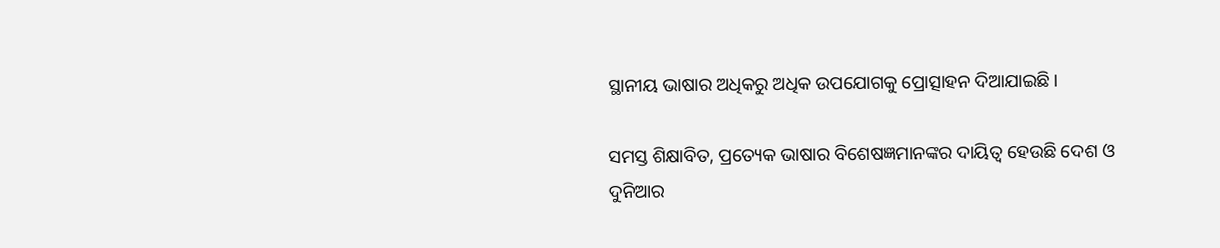ସ୍ଥାନୀୟ ଭାଷାର ଅଧିକରୁ ଅଧିକ ଉପଯୋଗକୁ ପ୍ରୋତ୍ସାହନ ଦିଆଯାଇଛି।

ସମସ୍ତ ଶିକ୍ଷାବିତ, ପ୍ରତ୍ୟେକ ଭାଷାର ବିଶେଷଜ୍ଞମାନଙ୍କର ଦାୟିତ୍ୱ ହେଉଛି ଦେଶ ଓ ଦୁନିଆର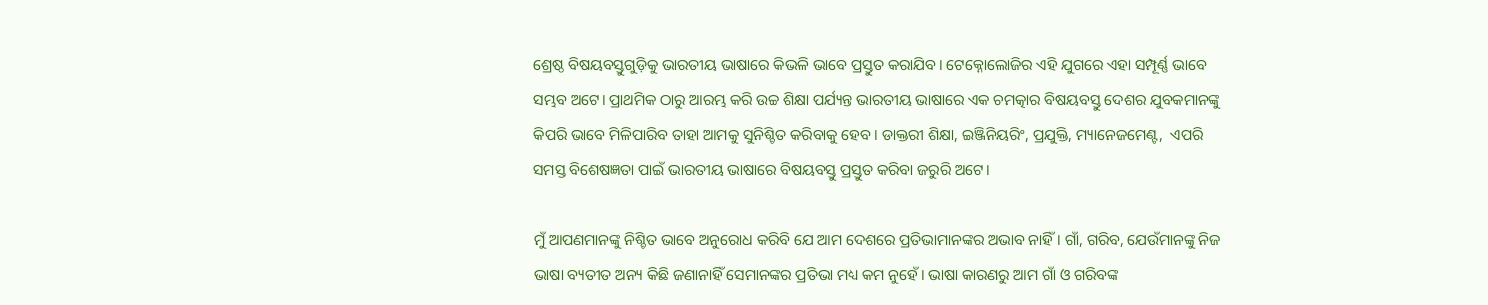ଶ୍ରେଷ୍ଠ ବିଷୟବସ୍ତୁଗୁଡ଼ିକୁ ଭାରତୀୟ ଭାଷାରେ କିଭଳି ଭାବେ ପ୍ରସ୍ତୁତ କରାଯିବ। ଟେକ୍ନୋଲୋଜିର ଏହି ଯୁଗରେ ଏହା ସମ୍ପୂର୍ଣ୍ଣ ଭାବେ ସମ୍ଭବ ଅଟେ। ପ୍ରାଥମିକ ଠାରୁ ଆରମ୍ଭ କରି ଉଚ୍ଚ ଶିକ୍ଷା ପର୍ଯ୍ୟନ୍ତ ଭାରତୀୟ ଭାଷାରେ ଏକ ଚମତ୍କାର ବିଷୟବସ୍ତୁ ଦେଶର ଯୁବକମାନଙ୍କୁ କିପରି ଭାବେ ମିଳିପାରିବ ତାହା ଆମକୁ ସୁନିଶ୍ଚିତ କରିବାକୁ ହେବ। ଡାକ୍ତରୀ ଶିକ୍ଷା, ଇଞ୍ଜିନିୟରିଂ, ପ୍ରଯୁକ୍ତି, ମ୍ୟାନେଜମେଣ୍ଟ,  ଏପରି ସମସ୍ତ ବିଶେଷଜ୍ଞତା ପାଇଁ ଭାରତୀୟ ଭାଷାରେ ବିଷୟବସ୍ତୁ ପ୍ରସ୍ତୁତ କରିବା ଜରୁରି ଅଟେ।

ମୁଁ ଆପଣମାନଙ୍କୁ ନିଶ୍ଚିତ ଭାବେ ଅନୁରୋଧ କରିବି ଯେ ଆମ ଦେଶରେ ପ୍ରତିଭାମାନଙ୍କର ଅଭାବ ନାହିଁ। ଗାଁ, ଗରିବ, ଯେଉଁମାନଙ୍କୁ ନିଜ ଭାଷା ବ୍ୟତୀତ ଅନ୍ୟ କିଛି ଜଣାନାହିଁ ସେମାନଙ୍କର ପ୍ରତିଭା ମଧ୍ୟ କମ ନୁହେଁ। ଭାଷା କାରଣରୁ ଆମ ଗାଁ ଓ ଗରିବଙ୍କ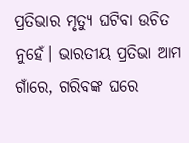ପ୍ରତିଭାର ମୃତ୍ୟୁ ଘଟିବା ଉଚିତ ନୁହେଁ। ଭାରତୀୟ ପ୍ରତିଭା ଆମ ଗାଁରେ, ଗରିବଙ୍କ ଘରେ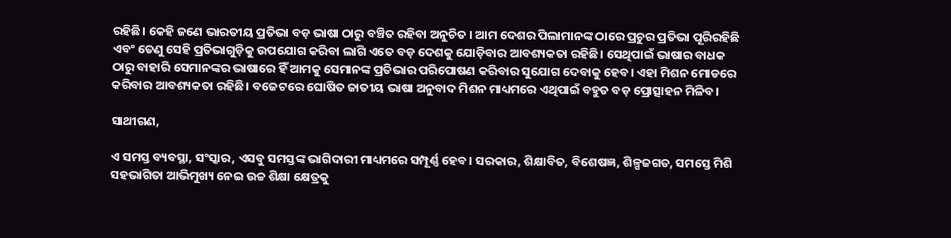ରହିଛି। କେହି ଜଣେ ଭାରତୀୟ ପ୍ରତିଭା ବଡ଼ ଭାଷା ଠାରୁ ବଞ୍ଚିତ ରହିବା ଅନୁଚିତ । ଆମ ଦେଶର ପିଲାମାନଙ୍କ ଠାରେ ପ୍ରଚୁର ପ୍ରତିଭା ପୂରିରହିଛି ଏବଂ ତେଣୁ ସେହି ପ୍ରତିଭାଗୁଡ଼ିକୁ ଉପଯୋଗ କରିବା ଲାଗି ଏତେ ବଡ଼ ଦେଶକୁ ଯୋଡ଼ିବାର ଆବଶ୍ୟକତା ରହିଛି। ସେଥିପାଇଁ ଭାଷାର ବାଧକ ଠାରୁ ବାହାରି ସେମାନଙ୍କର ଭାଷାରେ ହିଁ ଆମକୁ ସେମାନଙ୍କ ପ୍ରତିଭାର ପରିପୋଷଣ କରିବାର ସୁଯୋଗ ଦେବାକୁ ହେବ। ଏହା ମିଶନ ମୋଡରେ କରିବାର ଆବଶ୍ୟକତା ରହିଛି। ବଜେଟରେ ଘୋଷିତ ଜାତୀୟ ଭାଷା ଅନୁବାଦ ମିଶନ ମାଧ୍ୟମରେ ଏଥିପାଇଁ ବହୁତ ବଡ଼ ପ୍ରୋତ୍ସାହନ ମିଳିବ।

ସାଥୀଗଣ,

ଏ ସମସ୍ତ ବ୍ୟବସ୍ଥା, ସଂସ୍କାର, ଏସବୁ ସମସ୍ତଙ୍କ ଭାଗିଦାରୀ ମାଧ୍ୟମରେ ସମ୍ପୂର୍ଣ୍ଣ ହେବ। ସରକାର, ଶିକ୍ଷାବିତ, ବିଶେଷଜ୍ଞ, ଶିଳ୍ପଜଗତ, ସମସ୍ତେ ମିଶି ସହଭାଗିତା ଆଭିମୁଖ୍ୟ ନେଇ ଉଚ୍ଚ ଶିକ୍ଷା କ୍ଷେତ୍ରକୁ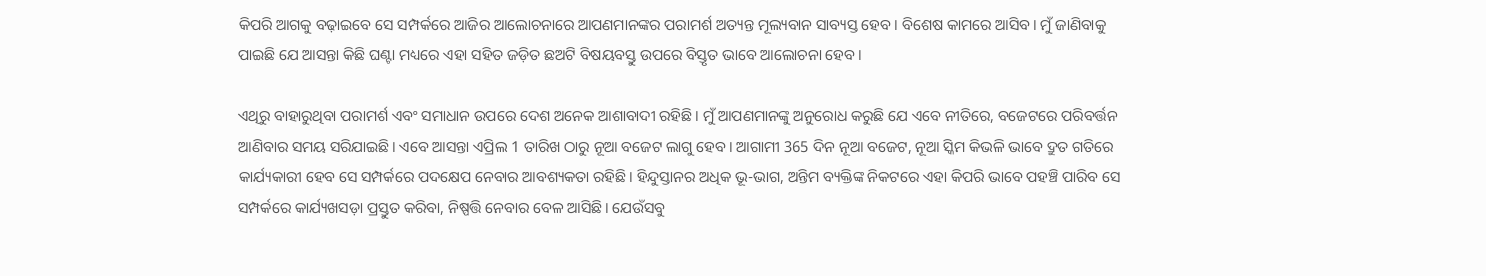କିପରି ଆଗକୁ ବଢ଼ାଇବେ ସେ ସମ୍ପର୍କରେ ଆଜିର ଆଲୋଚନାରେ ଆପଣମାନଙ୍କର ପରାମର୍ଶ ଅତ୍ୟନ୍ତ ମୂଲ୍ୟବାନ ସାବ୍ୟସ୍ତ ହେବ। ବିଶେଷ କାମରେ ଆସିବ। ମୁଁ ଜାଣିବାକୁ ପାଇଛି ଯେ ଆସନ୍ତା କିଛି ଘଣ୍ଟା ମଧ୍ୟରେ ଏହା ସହିତ ଜଡ଼ିତ ଛଅଟି ବିଷୟବସ୍ତୁ ଉପରେ ବିସ୍ତୃତ ଭାବେ ଆଲୋଚନା ହେବ।

ଏଥିରୁ ବାହାରୁଥିବା ପରାମର୍ଶ ଏବଂ ସମାଧାନ ଉପରେ ଦେଶ ଅନେକ ଆଶାବାଦୀ ରହିଛି। ମୁଁ ଆପଣମାନଙ୍କୁ ଅନୁରୋଧ କରୁଛି ଯେ ଏବେ ନୀତିରେ, ବଜେଟରେ ପରିବର୍ତ୍ତନ ଆଣିବାର ସମୟ ସରିଯାଇଛି। ଏବେ ଆସନ୍ତା ଏପ୍ରିଲ 1 ତାରିଖ ଠାରୁ ନୂଆ ବଜେଟ ଲାଗୁ ହେବ। ଆଗାମୀ 365 ଦିନ ନୂଆ ବଜେଟ, ନୂଆ ସ୍କିମ କିଭଳି ଭାବେ ଦ୍ରୁତ ଗତିରେ କାର୍ଯ୍ୟକାରୀ ହେବ ସେ ସମ୍ପର୍କରେ ପଦକ୍ଷେପ ନେବାର ଆବଶ୍ୟକତା ରହିଛି। ହିନ୍ଦୁସ୍ତାନର ଅଧିକ ଭୂ-ଭାଗ, ଅନ୍ତିମ ବ୍ୟକ୍ତିଙ୍କ ନିକଟରେ ଏହା କିପରି ଭାବେ ପହଞ୍ଚି ପାରିବ ସେ ସମ୍ପର୍କରେ କାର୍ଯ୍ୟଖସଡ଼ା ପ୍ରସ୍ତୁତ କରିବା, ନିଷ୍ପତ୍ତି ନେବାର ବେଳ ଆସିଛି। ଯେଉଁସବୁ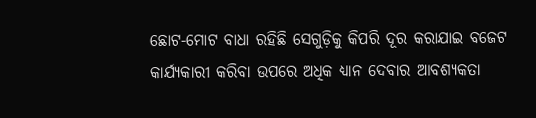ଛୋଟ-ମୋଟ ବାଧା ରହିଛି ସେଗୁଡ଼ିକୁ କିପରି ଦୂର କରାଯାଇ ବଜେଟ କାର୍ଯ୍ୟକାରୀ କରିବା ଉପରେ ଅଧିକ ଧ୍ୟାନ ଦେବାର ଆବଶ୍ୟକତା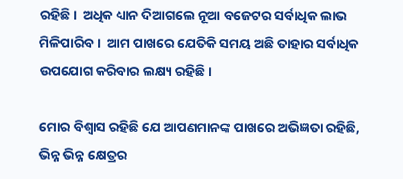ରହିଛି।  ଅଧିକ ଧ୍ୟାନ ଦିଆଗଲେ ନୂଆ ବଜେଟର ସର୍ବାଧିକ ଲାଭ ମିଳିପାରିବ।  ଆମ ପାଖରେ ଯେତିକି ସମୟ ଅଛି ତାହାର ସର୍ବାଧିକ ଉପଯୋଗ କରିବାର ଲକ୍ଷ୍ୟ ରହିଛି।

ମୋର ବିଶ୍ୱାସ ରହିଛି ଯେ ଆପଣମାନଙ୍କ ପାଖରେ ଅଭିଜ୍ଞତା ରହିଛି, ଭିନ୍ନ ଭିନ୍ନ କ୍ଷେତ୍ରର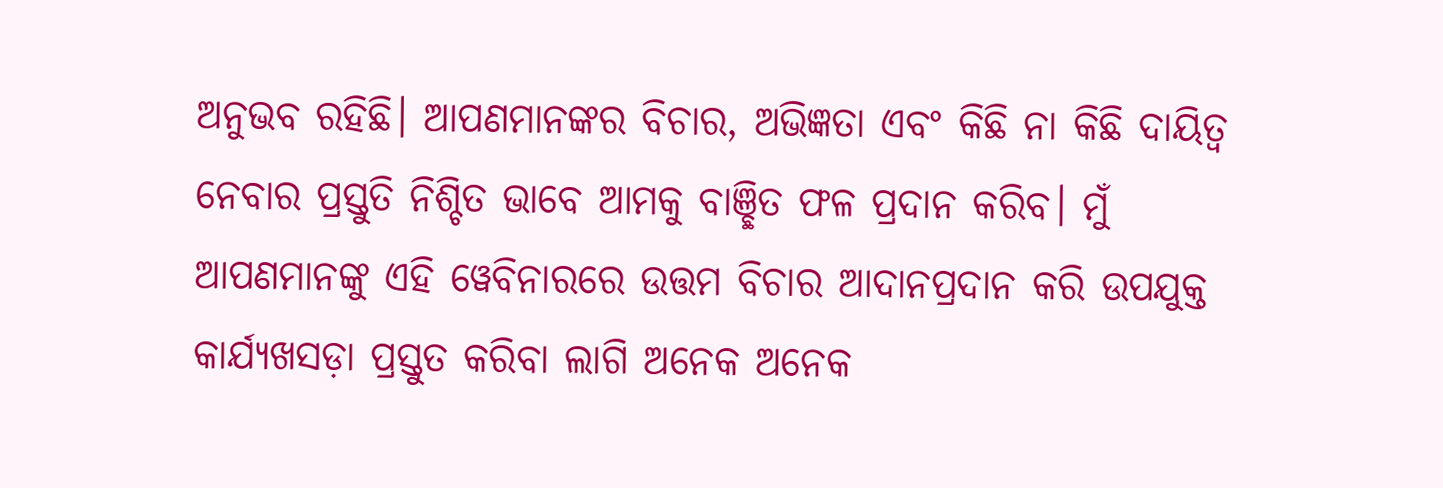ଅନୁଭବ ରହିଛି। ଆପଣମାନଙ୍କର ବିଚାର, ଅଭିଜ୍ଞତା ଏବଂ କିଛି ନା କିଛି ଦାୟିତ୍ୱ ନେବାର ପ୍ରସ୍ତୁତି ନିଶ୍ଚିତ ଭାବେ ଆମକୁ ବାଞ୍ଛିତ ଫଳ ପ୍ରଦାନ କରିବ। ମୁଁ ଆପଣମାନଙ୍କୁ ଏହି ୱେବିନାରରେ ଉତ୍ତମ ବିଚାର ଆଦାନପ୍ରଦାନ କରି ଉପଯୁକ୍ତ କାର୍ଯ୍ୟଖସଡ଼ା ପ୍ରସ୍ତୁତ କରିବା ଲାଗି ଅନେକ ଅନେକ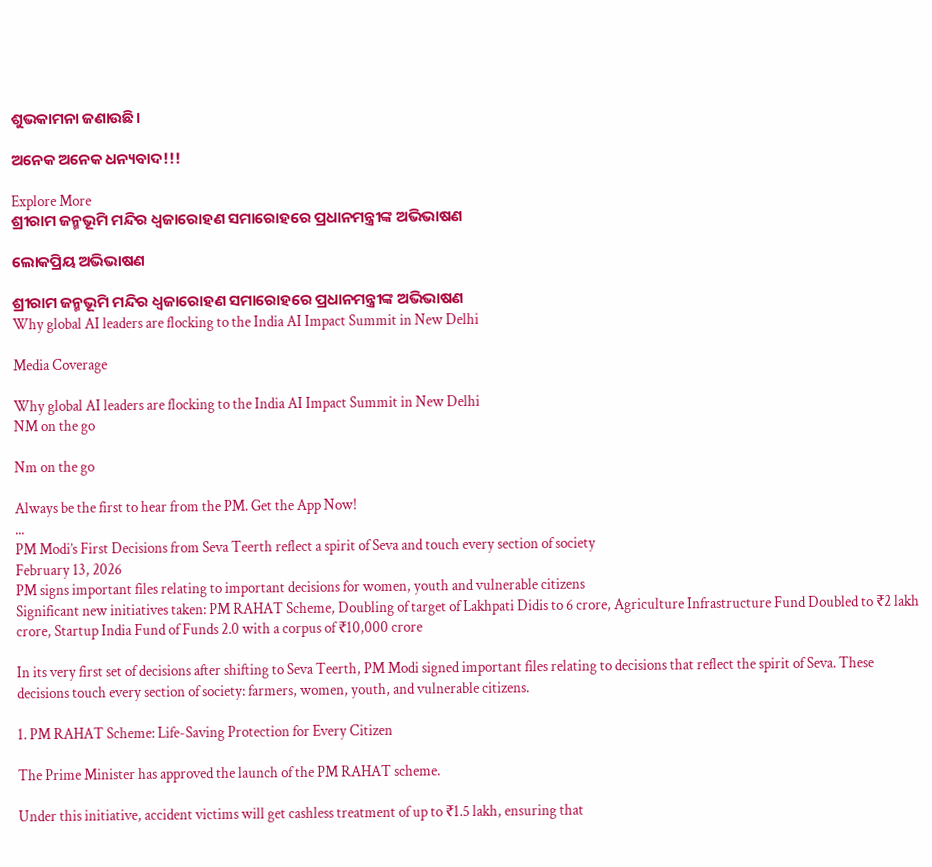ଶୁଭକାମନା ଜଣାଉଛି।

ଅନେକ ଅନେକ ଧନ୍ୟବାଦ!!!

Explore More
ଶ୍ରୀରାମ ଜନ୍ମଭୂମି ମନ୍ଦିର ଧ୍ଵଜାରୋହଣ ସମାରୋହରେ ପ୍ରଧାନମନ୍ତ୍ରୀଙ୍କ ଅଭିଭାଷଣ

ଲୋକପ୍ରିୟ ଅଭିଭାଷଣ

ଶ୍ରୀରାମ ଜନ୍ମଭୂମି ମନ୍ଦିର ଧ୍ଵଜାରୋହଣ ସମାରୋହରେ ପ୍ରଧାନମନ୍ତ୍ରୀଙ୍କ ଅଭିଭାଷଣ
Why global AI leaders are flocking to the India AI Impact Summit in New Delhi

Media Coverage

Why global AI leaders are flocking to the India AI Impact Summit in New Delhi
NM on the go

Nm on the go

Always be the first to hear from the PM. Get the App Now!
...
PM Modi’s First Decisions from Seva Teerth reflect a spirit of Seva and touch every section of society
February 13, 2026
PM signs important files relating to important decisions for women, youth and vulnerable citizens
Significant new initiatives taken: PM RAHAT Scheme, Doubling of target of Lakhpati Didis to 6 crore, Agriculture Infrastructure Fund Doubled to ₹2 lakh crore, Startup India Fund of Funds 2.0 with a corpus of ₹10,000 crore

In its very first set of decisions after shifting to Seva Teerth, PM Modi signed important files relating to decisions that reflect the spirit of Seva. These decisions touch every section of society: farmers, women, youth, and vulnerable citizens.

1. PM RAHAT Scheme: Life-Saving Protection for Every Citizen

The Prime Minister has approved the launch of the PM RAHAT scheme.

Under this initiative, accident victims will get cashless treatment of up to ₹1.5 lakh, ensuring that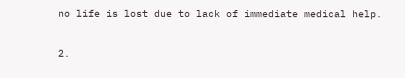no life is lost due to lack of immediate medical help.

2.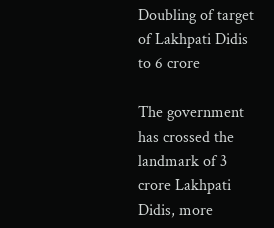Doubling of target of Lakhpati Didis to 6 crore

The government has crossed the landmark of 3 crore Lakhpati Didis, more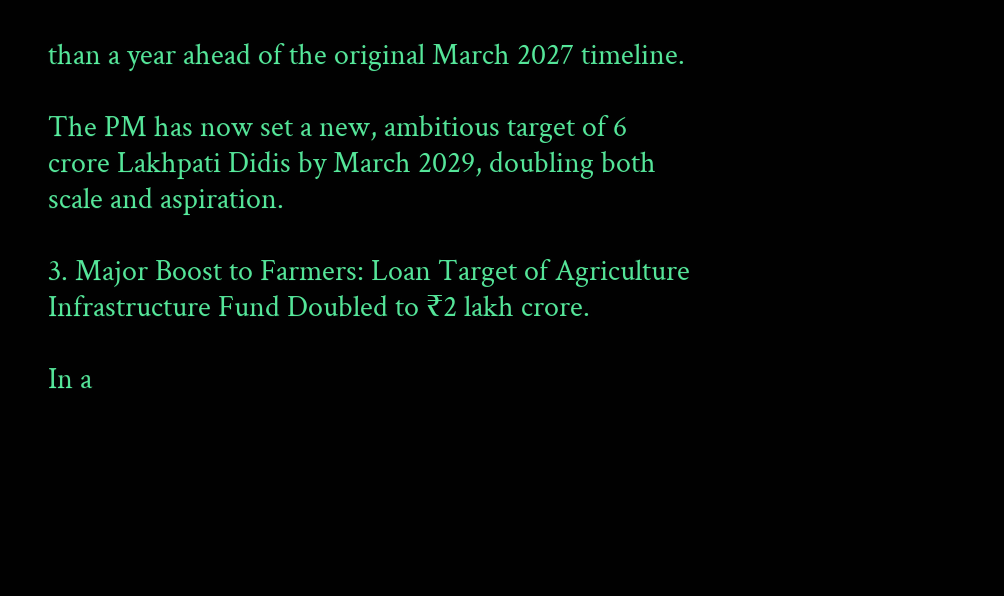than a year ahead of the original March 2027 timeline.

The PM has now set a new, ambitious target of 6 crore Lakhpati Didis by March 2029, doubling both scale and aspiration.

3. Major Boost to Farmers: Loan Target of Agriculture Infrastructure Fund Doubled to ₹2 lakh crore.

In a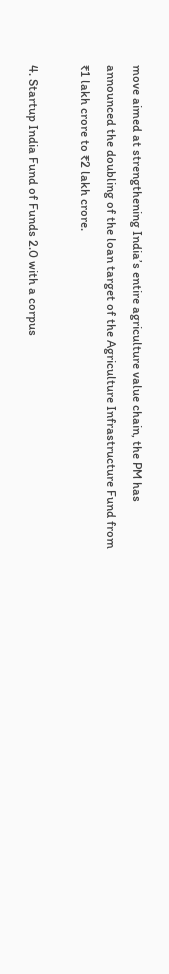move aimed at strengthening India’s entire agriculture value chain, the PM has announced the doubling of the loan target of the Agriculture Infrastructure Fund from ₹1 lakh crore to ₹2 lakh crore.

4. Startup India Fund of Funds 2.0 with a corpus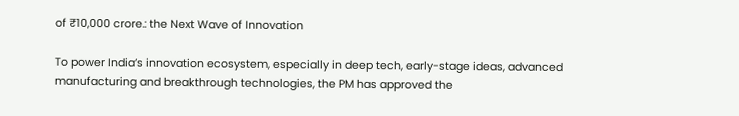of ₹10,000 crore.: the Next Wave of Innovation

To power India’s innovation ecosystem, especially in deep tech, early-stage ideas, advanced manufacturing and breakthrough technologies, the PM has approved the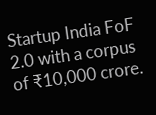Startup India FoF 2.0 with a corpus of ₹10,000 crore.